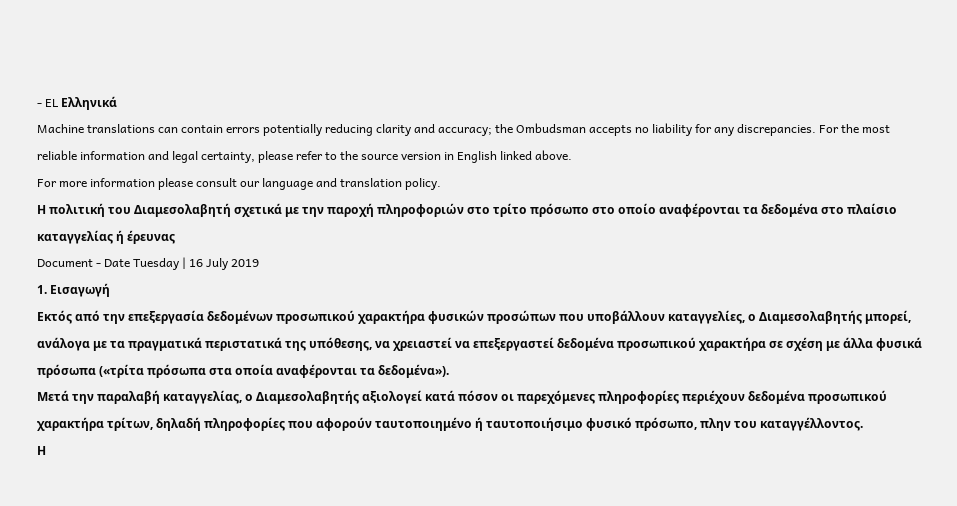- EL Ελληνικά
Machine translations can contain errors potentially reducing clarity and accuracy; the Ombudsman accepts no liability for any discrepancies. For the most reliable information and legal certainty, please refer to the source version in English linked above.
For more information please consult our language and translation policy.
Η πολιτική του Διαμεσολαβητή σχετικά με την παροχή πληροφοριών στο τρίτο πρόσωπο στο οποίο αναφέρονται τα δεδομένα στο πλαίσιο καταγγελίας ή έρευνας
Document - Date Tuesday | 16 July 2019
1. Εισαγωγή
Εκτός από την επεξεργασία δεδομένων προσωπικού χαρακτήρα φυσικών προσώπων που υποβάλλουν καταγγελίες, ο Διαμεσολαβητής μπορεί, ανάλογα με τα πραγματικά περιστατικά της υπόθεσης, να χρειαστεί να επεξεργαστεί δεδομένα προσωπικού χαρακτήρα σε σχέση με άλλα φυσικά πρόσωπα («τρίτα πρόσωπα στα οποία αναφέρονται τα δεδομένα»).
Μετά την παραλαβή καταγγελίας, ο Διαμεσολαβητής αξιολογεί κατά πόσον οι παρεχόμενες πληροφορίες περιέχουν δεδομένα προσωπικού χαρακτήρα τρίτων, δηλαδή πληροφορίες που αφορούν ταυτοποιημένο ή ταυτοποιήσιμο φυσικό πρόσωπο, πλην του καταγγέλλοντος.
Η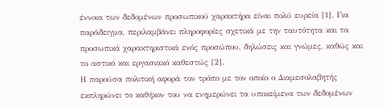έννοια των δεδομένων προσωπικού χαρακτήρα είναι πολύ ευρεία [1]. Για παράδειγμα, περιλαμβάνει πληροφορίες σχετικά με την ταυτότητα και τα προσωπικά χαρακτηριστικά ενός προσώπου, δηλώσεις και γνώμες, καθώς και το αστικό και εργασιακό καθεστώς [2].
Η παρούσα πολιτική αφορά τον τρόπο με τον οποίο ο Διαμεσολαβητής εκπληρώνει το καθήκον του να ενημερώνει τα υποκείμενα των δεδομένων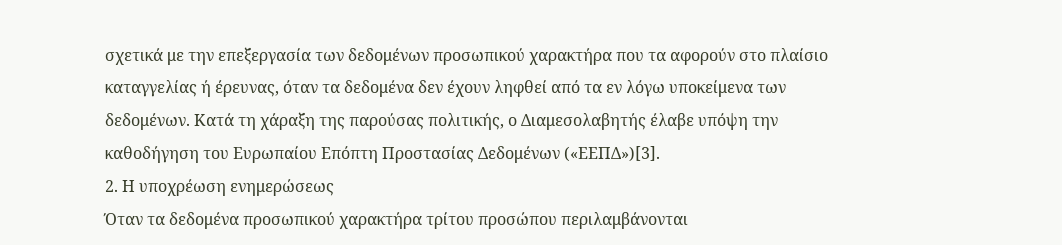σχετικά με την επεξεργασία των δεδομένων προσωπικού χαρακτήρα που τα αφορούν στο πλαίσιο καταγγελίας ή έρευνας, όταν τα δεδομένα δεν έχουν ληφθεί από τα εν λόγω υποκείμενα των δεδομένων. Κατά τη χάραξη της παρούσας πολιτικής, ο Διαμεσολαβητής έλαβε υπόψη την καθοδήγηση του Ευρωπαίου Επόπτη Προστασίας Δεδομένων («ΕΕΠΔ»)[3].
2. Η υποχρέωση ενημερώσεως
Όταν τα δεδομένα προσωπικού χαρακτήρα τρίτου προσώπου περιλαμβάνονται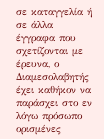σε καταγγελία ή σε άλλα έγγραφα που σχετίζονται με έρευνα, ο Διαμεσολαβητής έχει καθήκον να παράσχει στο εν λόγω πρόσωπο ορισμένες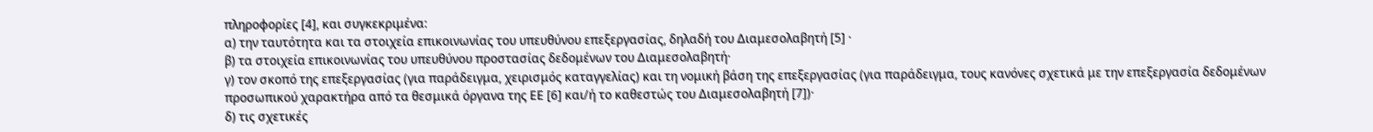πληροφορίες [4], και συγκεκριμένα:
α) την ταυτότητα και τα στοιχεία επικοινωνίας του υπευθύνου επεξεργασίας, δηλαδή του Διαμεσολαβητή [5] ·
β) τα στοιχεία επικοινωνίας του υπευθύνου προστασίας δεδομένων του Διαμεσολαβητή·
γ) τον σκοπό της επεξεργασίας (για παράδειγμα, χειρισμός καταγγελίας) και τη νομική βάση της επεξεργασίας (για παράδειγμα, τους κανόνες σχετικά με την επεξεργασία δεδομένων προσωπικού χαρακτήρα από τα θεσμικά όργανα της ΕΕ [6] και/ή το καθεστώς του Διαμεσολαβητή [7])·
δ) τις σχετικές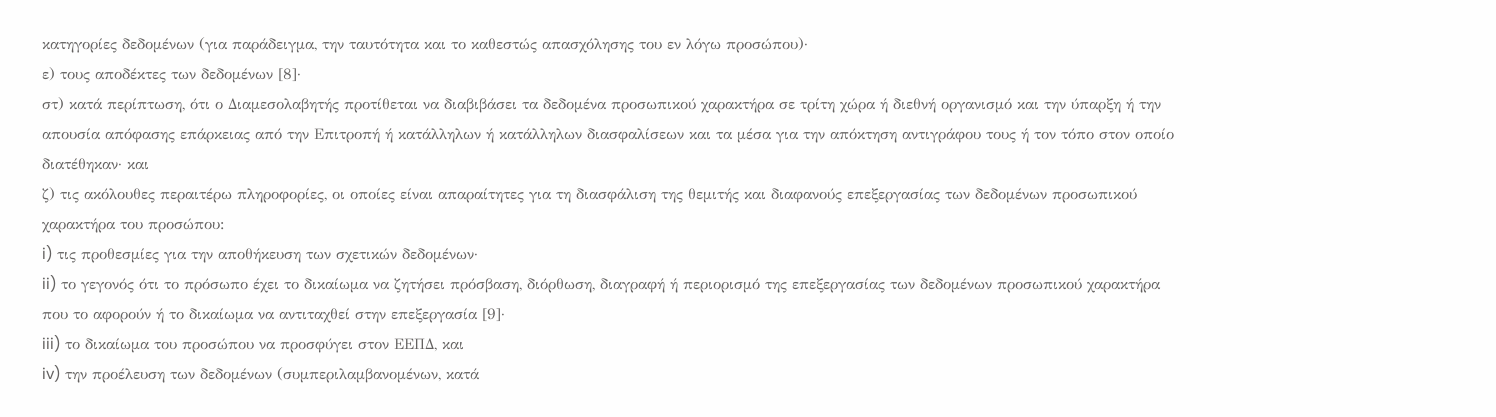κατηγορίες δεδομένων (για παράδειγμα, την ταυτότητα και το καθεστώς απασχόλησης του εν λόγω προσώπου)·
ε) τους αποδέκτες των δεδομένων [8]·
στ) κατά περίπτωση, ότι ο Διαμεσολαβητής προτίθεται να διαβιβάσει τα δεδομένα προσωπικού χαρακτήρα σε τρίτη χώρα ή διεθνή οργανισμό και την ύπαρξη ή την απουσία απόφασης επάρκειας από την Επιτροπή ή κατάλληλων ή κατάλληλων διασφαλίσεων και τα μέσα για την απόκτηση αντιγράφου τους ή τον τόπο στον οποίο διατέθηκαν· και
ζ) τις ακόλουθες περαιτέρω πληροφορίες, οι οποίες είναι απαραίτητες για τη διασφάλιση της θεμιτής και διαφανούς επεξεργασίας των δεδομένων προσωπικού χαρακτήρα του προσώπου:
i) τις προθεσμίες για την αποθήκευση των σχετικών δεδομένων·
ii) το γεγονός ότι το πρόσωπο έχει το δικαίωμα να ζητήσει πρόσβαση, διόρθωση, διαγραφή ή περιορισμό της επεξεργασίας των δεδομένων προσωπικού χαρακτήρα που το αφορούν ή το δικαίωμα να αντιταχθεί στην επεξεργασία [9]·
iii) το δικαίωμα του προσώπου να προσφύγει στον ΕΕΠΔ, και
iv) την προέλευση των δεδομένων (συμπεριλαμβανομένων, κατά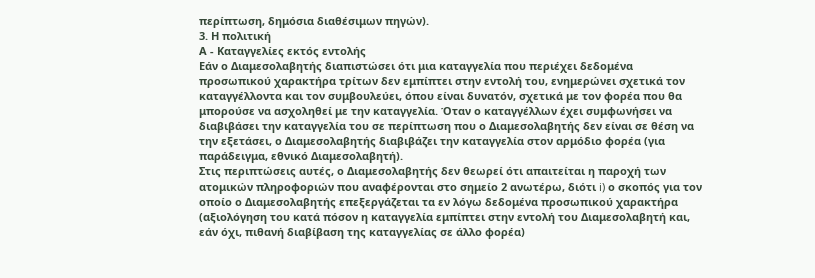περίπτωση, δημόσια διαθέσιμων πηγών).
3. Η πολιτική
Α - Καταγγελίες εκτός εντολής
Εάν ο Διαμεσολαβητής διαπιστώσει ότι μια καταγγελία που περιέχει δεδομένα προσωπικού χαρακτήρα τρίτων δεν εμπίπτει στην εντολή του, ενημερώνει σχετικά τον καταγγέλλοντα και τον συμβουλεύει, όπου είναι δυνατόν, σχετικά με τον φορέα που θα μπορούσε να ασχοληθεί με την καταγγελία. Όταν ο καταγγέλλων έχει συμφωνήσει να διαβιβάσει την καταγγελία του σε περίπτωση που ο Διαμεσολαβητής δεν είναι σε θέση να την εξετάσει, ο Διαμεσολαβητής διαβιβάζει την καταγγελία στον αρμόδιο φορέα (για παράδειγμα, εθνικό Διαμεσολαβητή).
Στις περιπτώσεις αυτές, ο Διαμεσολαβητής δεν θεωρεί ότι απαιτείται η παροχή των ατομικών πληροφοριών που αναφέρονται στο σημείο 2 ανωτέρω, διότι i) ο σκοπός για τον οποίο ο Διαμεσολαβητής επεξεργάζεται τα εν λόγω δεδομένα προσωπικού χαρακτήρα (αξιολόγηση του κατά πόσον η καταγγελία εμπίπτει στην εντολή του Διαμεσολαβητή και, εάν όχι, πιθανή διαβίβαση της καταγγελίας σε άλλο φορέα)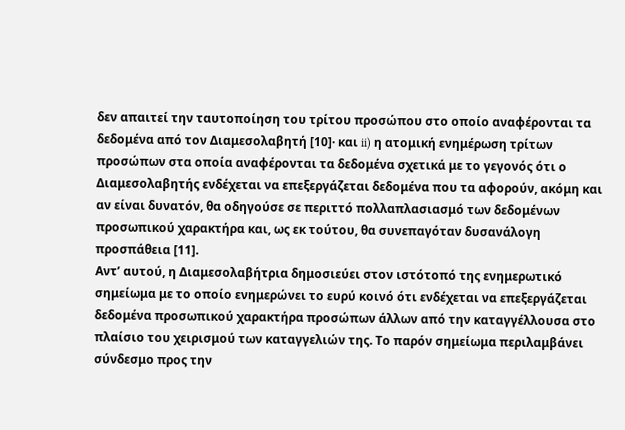δεν απαιτεί την ταυτοποίηση του τρίτου προσώπου στο οποίο αναφέρονται τα δεδομένα από τον Διαμεσολαβητή [10]· και ii) η ατομική ενημέρωση τρίτων προσώπων στα οποία αναφέρονται τα δεδομένα σχετικά με το γεγονός ότι ο Διαμεσολαβητής ενδέχεται να επεξεργάζεται δεδομένα που τα αφορούν, ακόμη και αν είναι δυνατόν, θα οδηγούσε σε περιττό πολλαπλασιασμό των δεδομένων προσωπικού χαρακτήρα και, ως εκ τούτου, θα συνεπαγόταν δυσανάλογη προσπάθεια [11].
Αντ’ αυτού, η Διαμεσολαβήτρια δημοσιεύει στον ιστότοπό της ενημερωτικό σημείωμα με το οποίο ενημερώνει το ευρύ κοινό ότι ενδέχεται να επεξεργάζεται δεδομένα προσωπικού χαρακτήρα προσώπων άλλων από την καταγγέλλουσα στο πλαίσιο του χειρισμού των καταγγελιών της. Το παρόν σημείωμα περιλαμβάνει σύνδεσμο προς την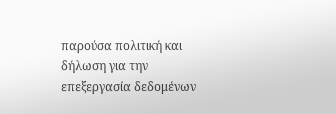παρούσα πολιτική και δήλωση για την επεξεργασία δεδομένων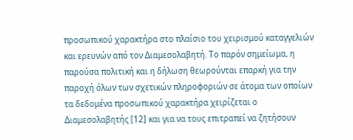προσωπικού χαρακτήρα στο πλαίσιο του χειρισμού καταγγελιών και ερευνών από τον Διαμεσολαβητή. Το παρόν σημείωμα, η παρούσα πολιτική και η δήλωση θεωρούνται επαρκή για την παροχή όλων των σχετικών πληροφοριών σε άτομα των οποίων τα δεδομένα προσωπικού χαρακτήρα χειρίζεται ο Διαμεσολαβητής [12] και για να τους επιτραπεί να ζητήσουν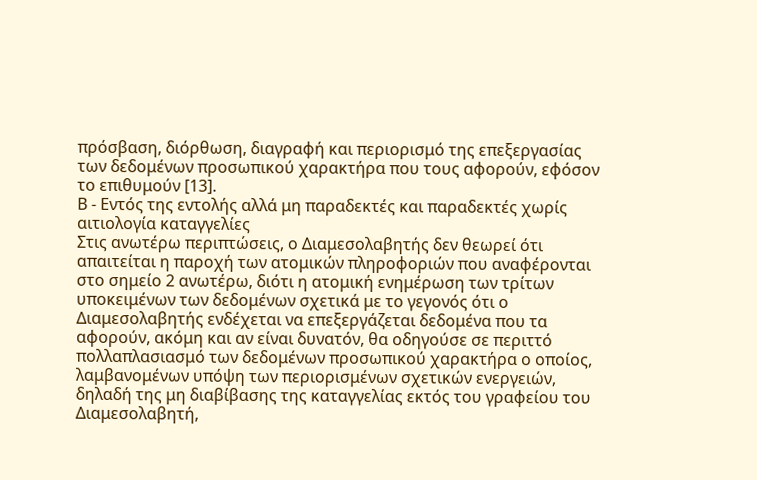πρόσβαση, διόρθωση, διαγραφή και περιορισμό της επεξεργασίας των δεδομένων προσωπικού χαρακτήρα που τους αφορούν, εφόσον το επιθυμούν [13].
Β - Εντός της εντολής αλλά μη παραδεκτές και παραδεκτές χωρίς αιτιολογία καταγγελίες
Στις ανωτέρω περιπτώσεις, ο Διαμεσολαβητής δεν θεωρεί ότι απαιτείται η παροχή των ατομικών πληροφοριών που αναφέρονται στο σημείο 2 ανωτέρω, διότι η ατομική ενημέρωση των τρίτων υποκειμένων των δεδομένων σχετικά με το γεγονός ότι ο Διαμεσολαβητής ενδέχεται να επεξεργάζεται δεδομένα που τα αφορούν, ακόμη και αν είναι δυνατόν, θα οδηγούσε σε περιττό πολλαπλασιασμό των δεδομένων προσωπικού χαρακτήρα ο οποίος, λαμβανομένων υπόψη των περιορισμένων σχετικών ενεργειών, δηλαδή της μη διαβίβασης της καταγγελίας εκτός του γραφείου του Διαμεσολαβητή,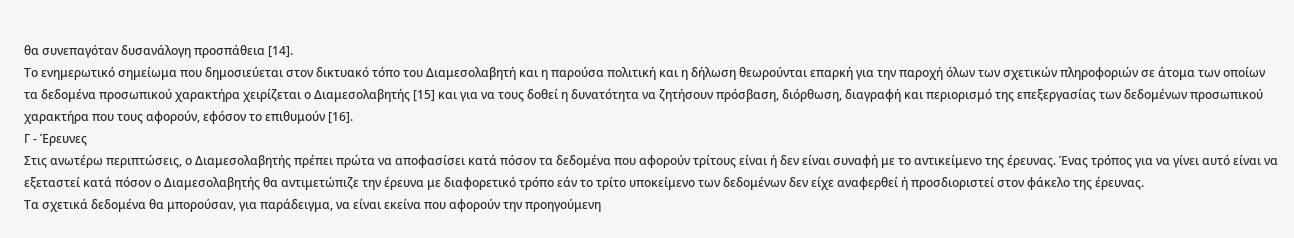θα συνεπαγόταν δυσανάλογη προσπάθεια [14].
Το ενημερωτικό σημείωμα που δημοσιεύεται στον δικτυακό τόπο του Διαμεσολαβητή και η παρούσα πολιτική και η δήλωση θεωρούνται επαρκή για την παροχή όλων των σχετικών πληροφοριών σε άτομα των οποίων τα δεδομένα προσωπικού χαρακτήρα χειρίζεται ο Διαμεσολαβητής [15] και για να τους δοθεί η δυνατότητα να ζητήσουν πρόσβαση, διόρθωση, διαγραφή και περιορισμό της επεξεργασίας των δεδομένων προσωπικού χαρακτήρα που τους αφορούν, εφόσον το επιθυμούν [16].
Γ - Έρευνες
Στις ανωτέρω περιπτώσεις, ο Διαμεσολαβητής πρέπει πρώτα να αποφασίσει κατά πόσον τα δεδομένα που αφορούν τρίτους είναι ή δεν είναι συναφή με το αντικείμενο της έρευνας. Ένας τρόπος για να γίνει αυτό είναι να εξεταστεί κατά πόσον ο Διαμεσολαβητής θα αντιμετώπιζε την έρευνα με διαφορετικό τρόπο εάν το τρίτο υποκείμενο των δεδομένων δεν είχε αναφερθεί ή προσδιοριστεί στον φάκελο της έρευνας.
Τα σχετικά δεδομένα θα μπορούσαν, για παράδειγμα, να είναι εκείνα που αφορούν την προηγούμενη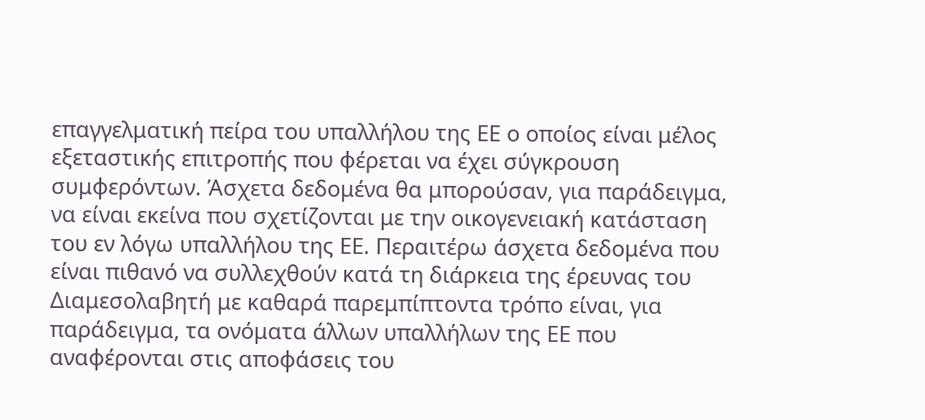επαγγελματική πείρα του υπαλλήλου της ΕΕ ο οποίος είναι μέλος εξεταστικής επιτροπής που φέρεται να έχει σύγκρουση συμφερόντων. Άσχετα δεδομένα θα μπορούσαν, για παράδειγμα, να είναι εκείνα που σχετίζονται με την οικογενειακή κατάσταση του εν λόγω υπαλλήλου της ΕΕ. Περαιτέρω άσχετα δεδομένα που είναι πιθανό να συλλεχθούν κατά τη διάρκεια της έρευνας του Διαμεσολαβητή με καθαρά παρεμπίπτοντα τρόπο είναι, για παράδειγμα, τα ονόματα άλλων υπαλλήλων της ΕΕ που αναφέρονται στις αποφάσεις του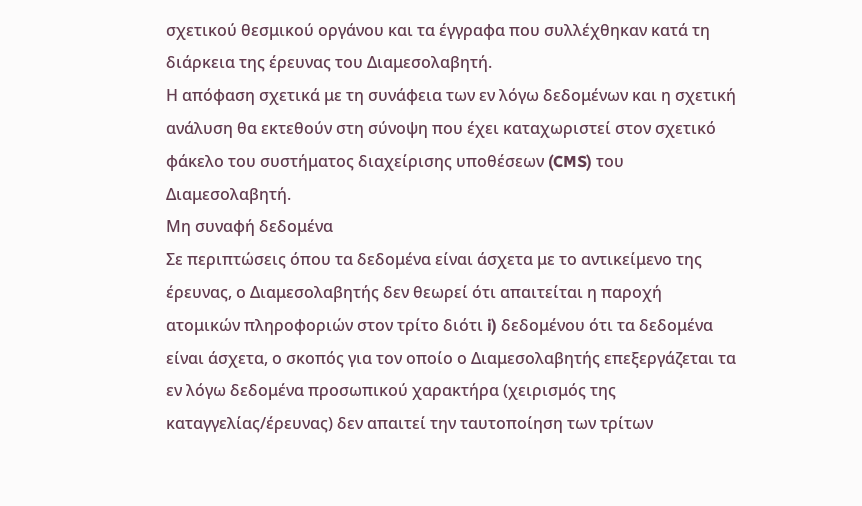σχετικού θεσμικού οργάνου και τα έγγραφα που συλλέχθηκαν κατά τη διάρκεια της έρευνας του Διαμεσολαβητή.
Η απόφαση σχετικά με τη συνάφεια των εν λόγω δεδομένων και η σχετική ανάλυση θα εκτεθούν στη σύνοψη που έχει καταχωριστεί στον σχετικό φάκελο του συστήματος διαχείρισης υποθέσεων (CMS) του Διαμεσολαβητή.
Μη συναφή δεδομένα
Σε περιπτώσεις όπου τα δεδομένα είναι άσχετα με το αντικείμενο της έρευνας, ο Διαμεσολαβητής δεν θεωρεί ότι απαιτείται η παροχή ατομικών πληροφοριών στον τρίτο διότι i) δεδομένου ότι τα δεδομένα είναι άσχετα, ο σκοπός για τον οποίο ο Διαμεσολαβητής επεξεργάζεται τα εν λόγω δεδομένα προσωπικού χαρακτήρα (χειρισμός της καταγγελίας/έρευνας) δεν απαιτεί την ταυτοποίηση των τρίτων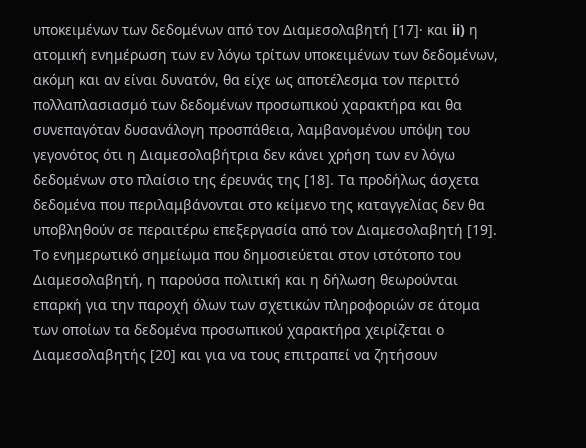υποκειμένων των δεδομένων από τον Διαμεσολαβητή [17]· και ii) η ατομική ενημέρωση των εν λόγω τρίτων υποκειμένων των δεδομένων, ακόμη και αν είναι δυνατόν, θα είχε ως αποτέλεσμα τον περιττό πολλαπλασιασμό των δεδομένων προσωπικού χαρακτήρα και θα συνεπαγόταν δυσανάλογη προσπάθεια, λαμβανομένου υπόψη του γεγονότος ότι η Διαμεσολαβήτρια δεν κάνει χρήση των εν λόγω δεδομένων στο πλαίσιο της έρευνάς της [18]. Τα προδήλως άσχετα δεδομένα που περιλαμβάνονται στο κείμενο της καταγγελίας δεν θα υποβληθούν σε περαιτέρω επεξεργασία από τον Διαμεσολαβητή [19].
Το ενημερωτικό σημείωμα που δημοσιεύεται στον ιστότοπο του Διαμεσολαβητή, η παρούσα πολιτική και η δήλωση θεωρούνται επαρκή για την παροχή όλων των σχετικών πληροφοριών σε άτομα των οποίων τα δεδομένα προσωπικού χαρακτήρα χειρίζεται ο Διαμεσολαβητής [20] και για να τους επιτραπεί να ζητήσουν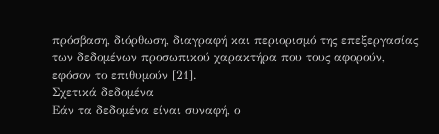πρόσβαση, διόρθωση, διαγραφή και περιορισμό της επεξεργασίας των δεδομένων προσωπικού χαρακτήρα που τους αφορούν, εφόσον το επιθυμούν [21].
Σχετικά δεδομένα
Εάν τα δεδομένα είναι συναφή, ο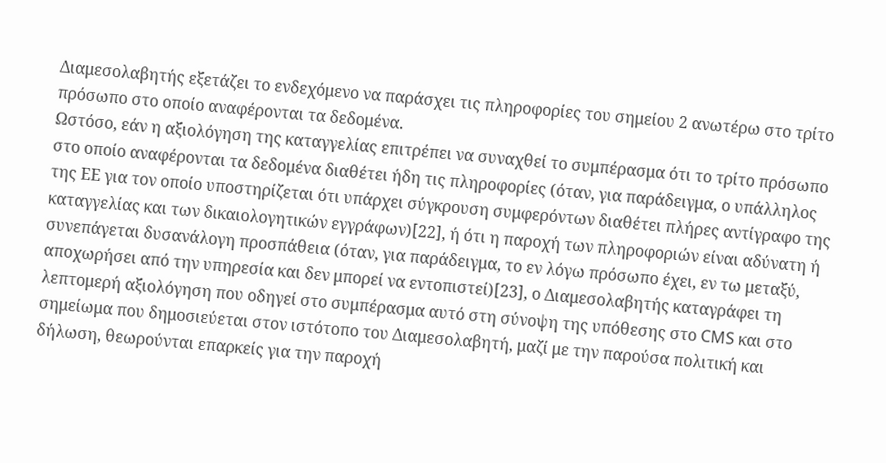Διαμεσολαβητής εξετάζει το ενδεχόμενο να παράσχει τις πληροφορίες του σημείου 2 ανωτέρω στο τρίτο πρόσωπο στο οποίο αναφέρονται τα δεδομένα.
Ωστόσο, εάν η αξιολόγηση της καταγγελίας επιτρέπει να συναχθεί το συμπέρασμα ότι το τρίτο πρόσωπο στο οποίο αναφέρονται τα δεδομένα διαθέτει ήδη τις πληροφορίες (όταν, για παράδειγμα, ο υπάλληλος της ΕΕ για τον οποίο υποστηρίζεται ότι υπάρχει σύγκρουση συμφερόντων διαθέτει πλήρες αντίγραφο της καταγγελίας και των δικαιολογητικών εγγράφων)[22], ή ότι η παροχή των πληροφοριών είναι αδύνατη ή συνεπάγεται δυσανάλογη προσπάθεια (όταν, για παράδειγμα, το εν λόγω πρόσωπο έχει, εν τω μεταξύ, αποχωρήσει από την υπηρεσία και δεν μπορεί να εντοπιστεί)[23], ο Διαμεσολαβητής καταγράφει τη λεπτομερή αξιολόγηση που οδηγεί στο συμπέρασμα αυτό στη σύνοψη της υπόθεσης στο CMS και στο σημείωμα που δημοσιεύεται στον ιστότοπο του Διαμεσολαβητή, μαζί με την παρούσα πολιτική και δήλωση, θεωρούνται επαρκείς για την παροχή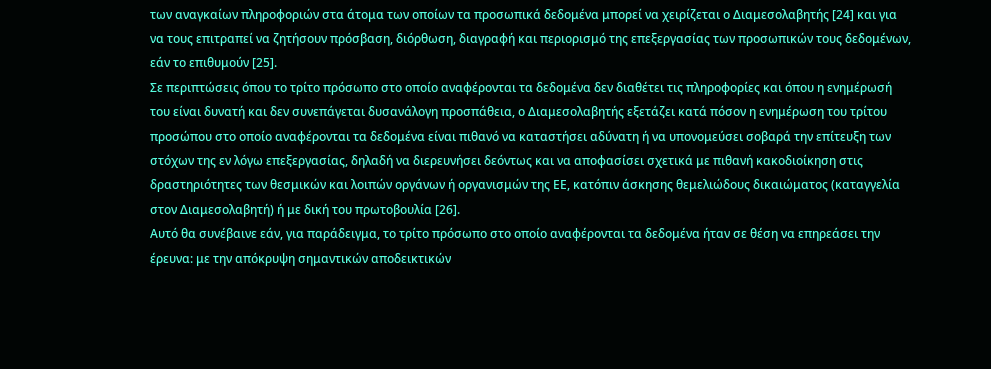των αναγκαίων πληροφοριών στα άτομα των οποίων τα προσωπικά δεδομένα μπορεί να χειρίζεται ο Διαμεσολαβητής [24] και για να τους επιτραπεί να ζητήσουν πρόσβαση, διόρθωση, διαγραφή και περιορισμό της επεξεργασίας των προσωπικών τους δεδομένων, εάν το επιθυμούν [25].
Σε περιπτώσεις όπου το τρίτο πρόσωπο στο οποίο αναφέρονται τα δεδομένα δεν διαθέτει τις πληροφορίες και όπου η ενημέρωσή του είναι δυνατή και δεν συνεπάγεται δυσανάλογη προσπάθεια, ο Διαμεσολαβητής εξετάζει κατά πόσον η ενημέρωση του τρίτου προσώπου στο οποίο αναφέρονται τα δεδομένα είναι πιθανό να καταστήσει αδύνατη ή να υπονομεύσει σοβαρά την επίτευξη των στόχων της εν λόγω επεξεργασίας, δηλαδή να διερευνήσει δεόντως και να αποφασίσει σχετικά με πιθανή κακοδιοίκηση στις δραστηριότητες των θεσμικών και λοιπών οργάνων ή οργανισμών της ΕΕ, κατόπιν άσκησης θεμελιώδους δικαιώματος (καταγγελία στον Διαμεσολαβητή) ή με δική του πρωτοβουλία [26].
Αυτό θα συνέβαινε εάν, για παράδειγμα, το τρίτο πρόσωπο στο οποίο αναφέρονται τα δεδομένα ήταν σε θέση να επηρεάσει την έρευνα: με την απόκρυψη σημαντικών αποδεικτικών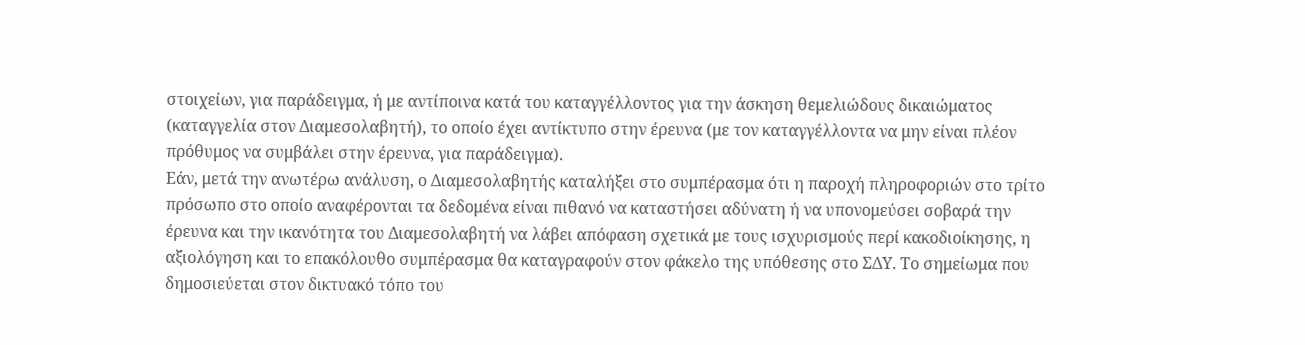στοιχείων, για παράδειγμα, ή με αντίποινα κατά του καταγγέλλοντος για την άσκηση θεμελιώδους δικαιώματος (καταγγελία στον Διαμεσολαβητή), το οποίο έχει αντίκτυπο στην έρευνα (με τον καταγγέλλοντα να μην είναι πλέον πρόθυμος να συμβάλει στην έρευνα, για παράδειγμα).
Εάν, μετά την ανωτέρω ανάλυση, ο Διαμεσολαβητής καταλήξει στο συμπέρασμα ότι η παροχή πληροφοριών στο τρίτο πρόσωπο στο οποίο αναφέρονται τα δεδομένα είναι πιθανό να καταστήσει αδύνατη ή να υπονομεύσει σοβαρά την έρευνα και την ικανότητα του Διαμεσολαβητή να λάβει απόφαση σχετικά με τους ισχυρισμούς περί κακοδιοίκησης, η αξιολόγηση και το επακόλουθο συμπέρασμα θα καταγραφούν στον φάκελο της υπόθεσης στο ΣΔΥ. Το σημείωμα που δημοσιεύεται στον δικτυακό τόπο του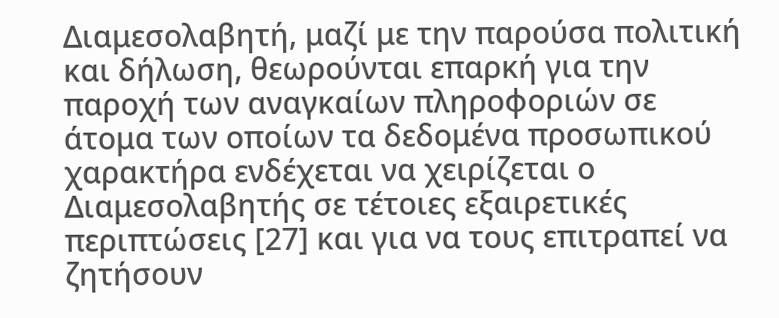Διαμεσολαβητή, μαζί με την παρούσα πολιτική και δήλωση, θεωρούνται επαρκή για την παροχή των αναγκαίων πληροφοριών σε άτομα των οποίων τα δεδομένα προσωπικού χαρακτήρα ενδέχεται να χειρίζεται ο Διαμεσολαβητής σε τέτοιες εξαιρετικές περιπτώσεις [27] και για να τους επιτραπεί να ζητήσουν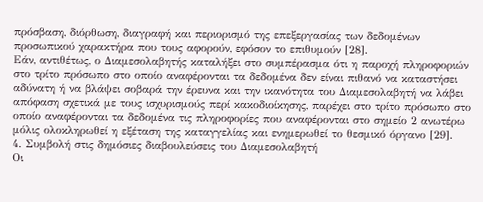πρόσβαση, διόρθωση, διαγραφή και περιορισμό της επεξεργασίας των δεδομένων προσωπικού χαρακτήρα που τους αφορούν, εφόσον το επιθυμούν [28].
Εάν, αντιθέτως, ο Διαμεσολαβητής καταλήξει στο συμπέρασμα ότι η παροχή πληροφοριών στο τρίτο πρόσωπο στο οποίο αναφέρονται τα δεδομένα δεν είναι πιθανό να καταστήσει αδύνατη ή να βλάψει σοβαρά την έρευνα και την ικανότητα του Διαμεσολαβητή να λάβει απόφαση σχετικά με τους ισχυρισμούς περί κακοδιοίκησης, παρέχει στο τρίτο πρόσωπο στο οποίο αναφέρονται τα δεδομένα τις πληροφορίες που αναφέρονται στο σημείο 2 ανωτέρω μόλις ολοκληρωθεί η εξέταση της καταγγελίας και ενημερωθεί το θεσμικό όργανο [29].
4. Συμβολή στις δημόσιες διαβουλεύσεις του Διαμεσολαβητή
Οι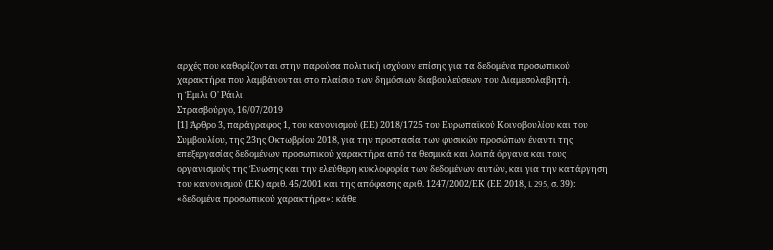αρχές που καθορίζονται στην παρούσα πολιτική ισχύουν επίσης για τα δεδομένα προσωπικού χαρακτήρα που λαμβάνονται στο πλαίσιο των δημόσιων διαβουλεύσεων του Διαμεσολαβητή.
η Έμιλι Ο' Ράιλι
Στρασβούργο, 16/07/2019
[1] Άρθρο 3, παράγραφος 1, του κανονισμού (ΕΕ) 2018/1725 του Ευρωπαϊκού Κοινοβουλίου και του Συμβουλίου, της 23ης Οκτωβρίου 2018, για την προστασία των φυσικών προσώπων έναντι της επεξεργασίας δεδομένων προσωπικού χαρακτήρα από τα θεσμικά και λοιπά όργανα και τους οργανισμούς της Ένωσης και την ελεύθερη κυκλοφορία των δεδομένων αυτών, και για την κατάργηση του κανονισμού (ΕΚ) αριθ. 45/2001 και της απόφασης αριθ. 1247/2002/ΕΚ (ΕΕ 2018, L 295, σ. 39): «δεδομένα προσωπικού χαρακτήρα»: κάθε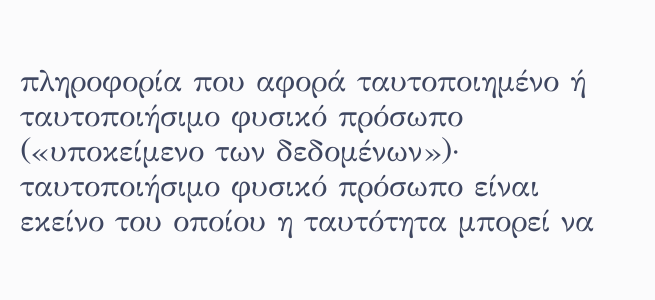πληροφορία που αφορά ταυτοποιημένο ή ταυτοποιήσιμο φυσικό πρόσωπο («υποκείμενο των δεδομένων»)· ταυτοποιήσιμο φυσικό πρόσωπο είναι εκείνο του οποίου η ταυτότητα μπορεί να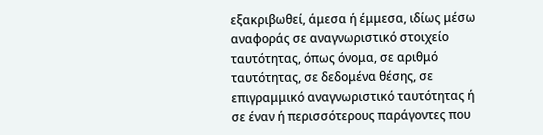εξακριβωθεί, άμεσα ή έμμεσα, ιδίως μέσω αναφοράς σε αναγνωριστικό στοιχείο ταυτότητας, όπως όνομα, σε αριθμό ταυτότητας, σε δεδομένα θέσης, σε επιγραμμικό αναγνωριστικό ταυτότητας ή σε έναν ή περισσότερους παράγοντες που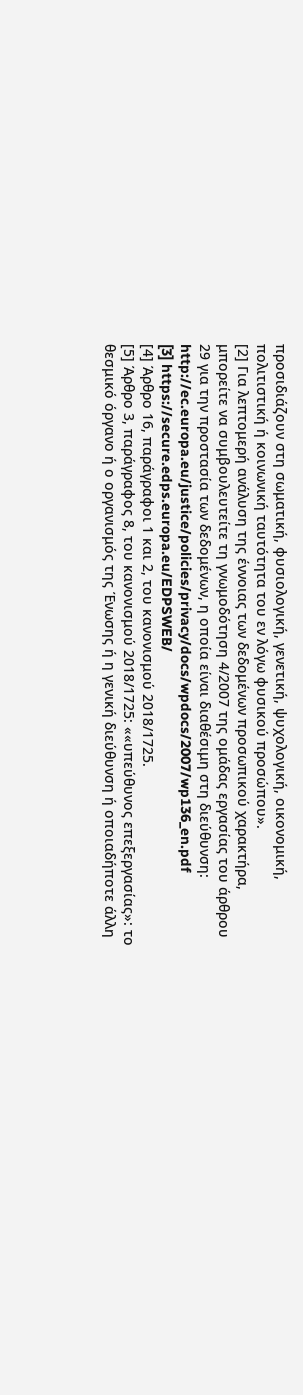προσιδιάζουν στη σωματική, φυσιολογική, γενετική, ψυχολογική, οικονομική, πολιτιστική ή κοινωνική ταυτότητα του εν λόγω φυσικού προσώπου».
[2] Για λεπτομερή ανάλυση της έννοιας των δεδομένων προσωπικού χαρακτήρα, μπορείτε να συμβουλευτείτε τη γνωμοδότηση 4/2007 της ομάδας εργασίας του άρθρου 29 για την προστασία των δεδομένων, η οποία είναι διαθέσιμη στη διεύθυνση: http://ec.europa.eu/justice/policies/privacy/docs/wpdocs/2007/wp136_en.pdf
[3] https://secure.edps.europa.eu/EDPSWEB/
[4] Άρθρο 16, παράγραφοι 1 και 2, του κανονισμού 2018/1725.
[5] Άρθρο 3, παράγραφος 8, του κανονισμού 2018/1725: ««υπεύθυνος επεξεργασίας»: το θεσμικό όργανο ή ο οργανισμός της Ένωσης ή η γενική διεύθυνση ή οποιαδήποτε άλλη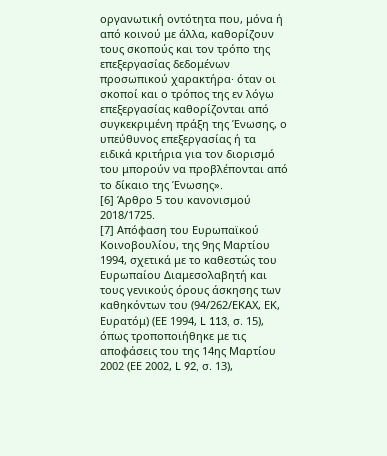οργανωτική οντότητα που, μόνα ή από κοινού με άλλα, καθορίζουν τους σκοπούς και τον τρόπο της επεξεργασίας δεδομένων προσωπικού χαρακτήρα· όταν οι σκοποί και ο τρόπος της εν λόγω επεξεργασίας καθορίζονται από συγκεκριμένη πράξη της Ένωσης, ο υπεύθυνος επεξεργασίας ή τα ειδικά κριτήρια για τον διορισμό του μπορούν να προβλέπονται από το δίκαιο της Ένωσης».
[6] Άρθρο 5 του κανονισμού 2018/1725.
[7] Απόφαση του Ευρωπαϊκού Κοινοβουλίου, της 9ης Μαρτίου 1994, σχετικά με το καθεστώς του Ευρωπαίου Διαμεσολαβητή και τους γενικούς όρους άσκησης των καθηκόντων του (94/262/ΕΚΑΧ, ΕΚ, Ευρατόμ) (ΕΕ 1994, L 113, σ. 15), όπως τροποποιήθηκε με τις αποφάσεις του της 14ης Μαρτίου 2002 (ΕΕ 2002, L 92, σ. 13),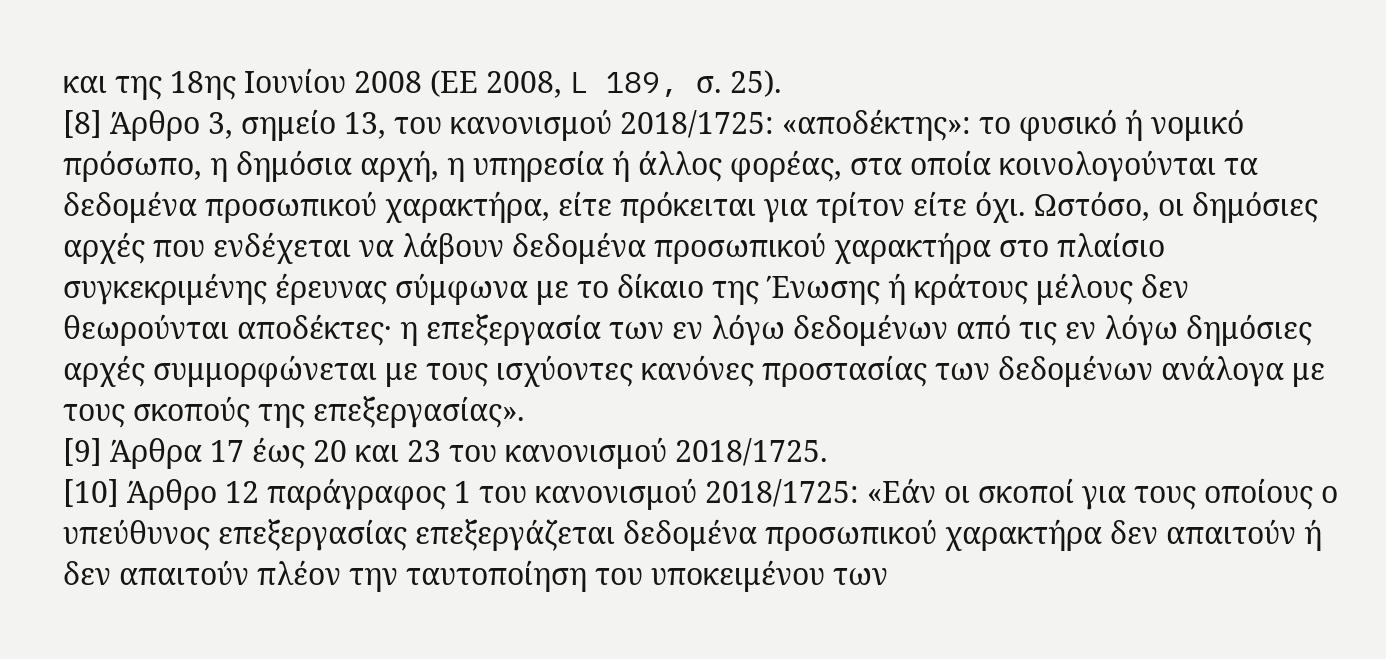και της 18ης Ιουνίου 2008 (ΕΕ 2008, L 189, σ. 25).
[8] Άρθρο 3, σημείο 13, του κανονισμού 2018/1725: «αποδέκτης»: το φυσικό ή νομικό πρόσωπο, η δημόσια αρχή, η υπηρεσία ή άλλος φορέας, στα οποία κοινολογούνται τα δεδομένα προσωπικού χαρακτήρα, είτε πρόκειται για τρίτον είτε όχι. Ωστόσο, οι δημόσιες αρχές που ενδέχεται να λάβουν δεδομένα προσωπικού χαρακτήρα στο πλαίσιο συγκεκριμένης έρευνας σύμφωνα με το δίκαιο της Ένωσης ή κράτους μέλους δεν θεωρούνται αποδέκτες· η επεξεργασία των εν λόγω δεδομένων από τις εν λόγω δημόσιες αρχές συμμορφώνεται με τους ισχύοντες κανόνες προστασίας των δεδομένων ανάλογα με τους σκοπούς της επεξεργασίας».
[9] Άρθρα 17 έως 20 και 23 του κανονισμού 2018/1725.
[10] Άρθρο 12 παράγραφος 1 του κανονισμού 2018/1725: «Εάν οι σκοποί για τους οποίους ο υπεύθυνος επεξεργασίας επεξεργάζεται δεδομένα προσωπικού χαρακτήρα δεν απαιτούν ή δεν απαιτούν πλέον την ταυτοποίηση του υποκειμένου των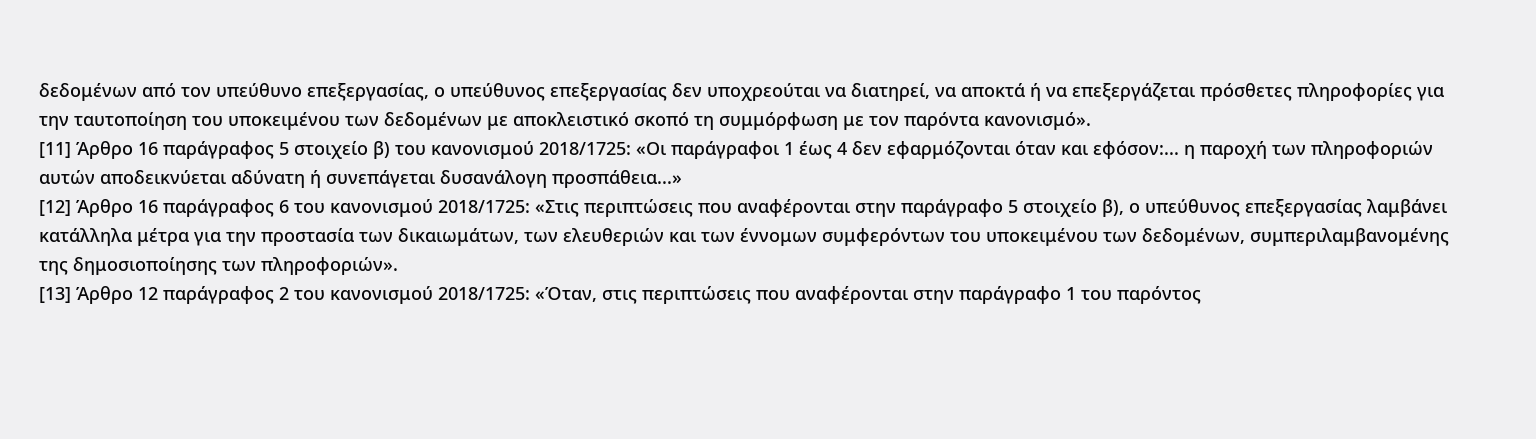δεδομένων από τον υπεύθυνο επεξεργασίας, ο υπεύθυνος επεξεργασίας δεν υποχρεούται να διατηρεί, να αποκτά ή να επεξεργάζεται πρόσθετες πληροφορίες για την ταυτοποίηση του υποκειμένου των δεδομένων με αποκλειστικό σκοπό τη συμμόρφωση με τον παρόντα κανονισμό».
[11] Άρθρο 16 παράγραφος 5 στοιχείο β) του κανονισμού 2018/1725: «Οι παράγραφοι 1 έως 4 δεν εφαρμόζονται όταν και εφόσον:... η παροχή των πληροφοριών αυτών αποδεικνύεται αδύνατη ή συνεπάγεται δυσανάλογη προσπάθεια...»
[12] Άρθρο 16 παράγραφος 6 του κανονισμού 2018/1725: «Στις περιπτώσεις που αναφέρονται στην παράγραφο 5 στοιχείο β), ο υπεύθυνος επεξεργασίας λαμβάνει κατάλληλα μέτρα για την προστασία των δικαιωμάτων, των ελευθεριών και των έννομων συμφερόντων του υποκειμένου των δεδομένων, συμπεριλαμβανομένης της δημοσιοποίησης των πληροφοριών».
[13] Άρθρο 12 παράγραφος 2 του κανονισμού 2018/1725: «Όταν, στις περιπτώσεις που αναφέρονται στην παράγραφο 1 του παρόντος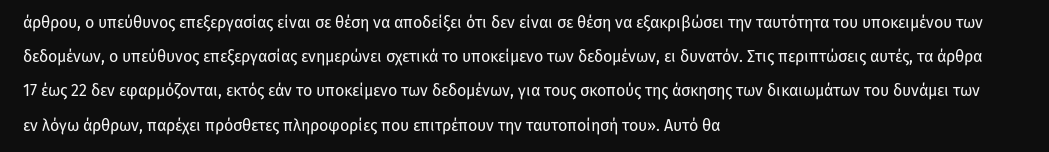άρθρου, ο υπεύθυνος επεξεργασίας είναι σε θέση να αποδείξει ότι δεν είναι σε θέση να εξακριβώσει την ταυτότητα του υποκειμένου των δεδομένων, ο υπεύθυνος επεξεργασίας ενημερώνει σχετικά το υποκείμενο των δεδομένων, ει δυνατόν. Στις περιπτώσεις αυτές, τα άρθρα 17 έως 22 δεν εφαρμόζονται, εκτός εάν το υποκείμενο των δεδομένων, για τους σκοπούς της άσκησης των δικαιωμάτων του δυνάμει των εν λόγω άρθρων, παρέχει πρόσθετες πληροφορίες που επιτρέπουν την ταυτοποίησή του». Αυτό θα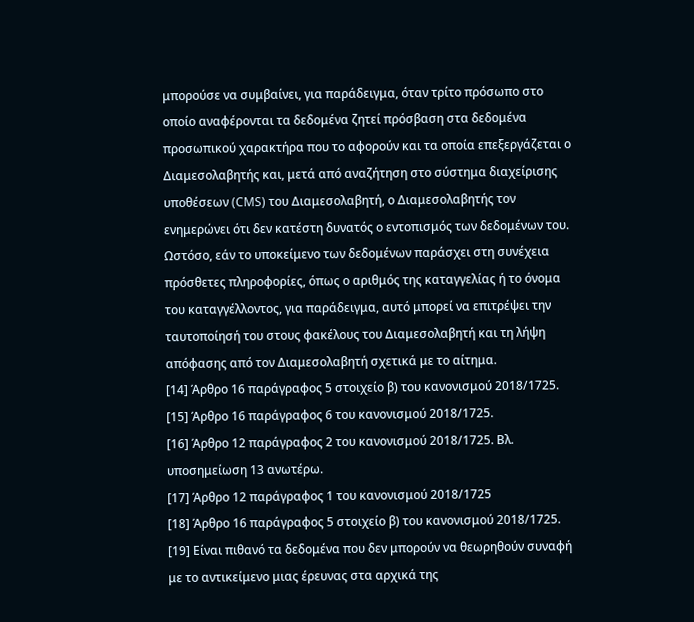μπορούσε να συμβαίνει, για παράδειγμα, όταν τρίτο πρόσωπο στο οποίο αναφέρονται τα δεδομένα ζητεί πρόσβαση στα δεδομένα προσωπικού χαρακτήρα που το αφορούν και τα οποία επεξεργάζεται ο Διαμεσολαβητής και, μετά από αναζήτηση στο σύστημα διαχείρισης υποθέσεων (CMS) του Διαμεσολαβητή, ο Διαμεσολαβητής τον ενημερώνει ότι δεν κατέστη δυνατός ο εντοπισμός των δεδομένων του. Ωστόσο, εάν το υποκείμενο των δεδομένων παράσχει στη συνέχεια πρόσθετες πληροφορίες, όπως ο αριθμός της καταγγελίας ή το όνομα του καταγγέλλοντος, για παράδειγμα, αυτό μπορεί να επιτρέψει την ταυτοποίησή του στους φακέλους του Διαμεσολαβητή και τη λήψη απόφασης από τον Διαμεσολαβητή σχετικά με το αίτημα.
[14] Άρθρο 16 παράγραφος 5 στοιχείο β) του κανονισμού 2018/1725.
[15] Άρθρο 16 παράγραφος 6 του κανονισμού 2018/1725.
[16] Άρθρο 12 παράγραφος 2 του κανονισμού 2018/1725. Βλ. υποσημείωση 13 ανωτέρω.
[17] Άρθρο 12 παράγραφος 1 του κανονισμού 2018/1725
[18] Άρθρο 16 παράγραφος 5 στοιχείο β) του κανονισμού 2018/1725.
[19] Είναι πιθανό τα δεδομένα που δεν μπορούν να θεωρηθούν συναφή με το αντικείμενο μιας έρευνας στα αρχικά της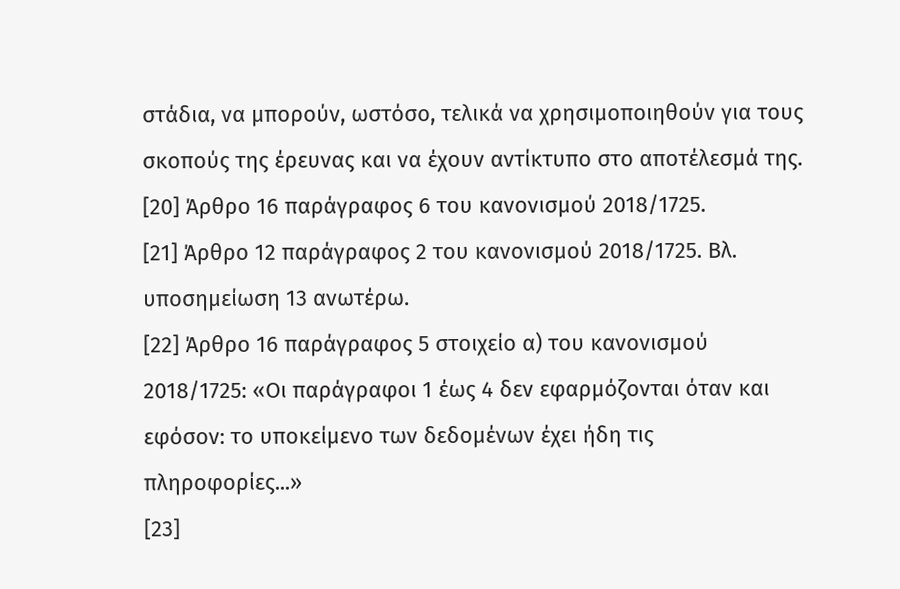στάδια, να μπορούν, ωστόσο, τελικά να χρησιμοποιηθούν για τους σκοπούς της έρευνας και να έχουν αντίκτυπο στο αποτέλεσμά της.
[20] Άρθρο 16 παράγραφος 6 του κανονισμού 2018/1725.
[21] Άρθρο 12 παράγραφος 2 του κανονισμού 2018/1725. Βλ. υποσημείωση 13 ανωτέρω.
[22] Άρθρο 16 παράγραφος 5 στοιχείο α) του κανονισμού 2018/1725: «Οι παράγραφοι 1 έως 4 δεν εφαρμόζονται όταν και εφόσον: το υποκείμενο των δεδομένων έχει ήδη τις πληροφορίες...»
[23]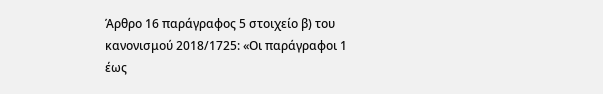Άρθρο 16 παράγραφος 5 στοιχείο β) του κανονισμού 2018/1725: «Οι παράγραφοι 1 έως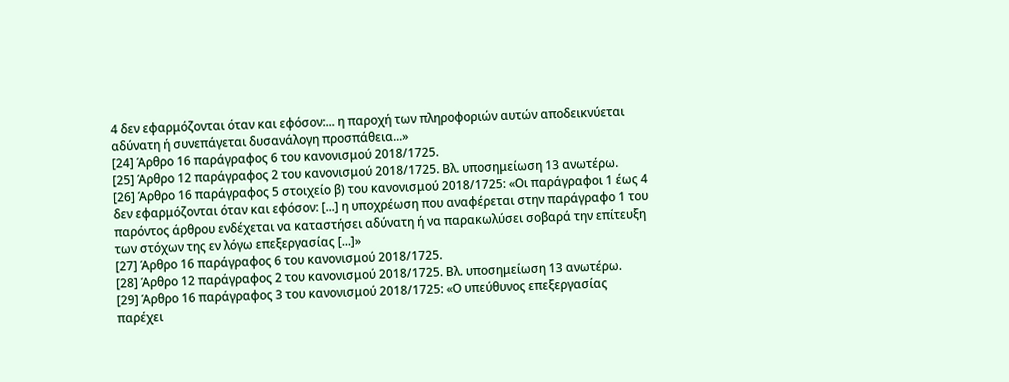4 δεν εφαρμόζονται όταν και εφόσον:... η παροχή των πληροφοριών αυτών αποδεικνύεται αδύνατη ή συνεπάγεται δυσανάλογη προσπάθεια...»
[24] Άρθρο 16 παράγραφος 6 του κανονισμού 2018/1725.
[25] Άρθρο 12 παράγραφος 2 του κανονισμού 2018/1725. Βλ. υποσημείωση 13 ανωτέρω.
[26] Άρθρο 16 παράγραφος 5 στοιχείο β) του κανονισμού 2018/1725: «Οι παράγραφοι 1 έως 4 δεν εφαρμόζονται όταν και εφόσον: [...] η υποχρέωση που αναφέρεται στην παράγραφο 1 του παρόντος άρθρου ενδέχεται να καταστήσει αδύνατη ή να παρακωλύσει σοβαρά την επίτευξη των στόχων της εν λόγω επεξεργασίας [...]»
[27] Άρθρο 16 παράγραφος 6 του κανονισμού 2018/1725.
[28] Άρθρο 12 παράγραφος 2 του κανονισμού 2018/1725. Βλ. υποσημείωση 13 ανωτέρω.
[29] Άρθρο 16 παράγραφος 3 του κανονισμού 2018/1725: «Ο υπεύθυνος επεξεργασίας παρέχει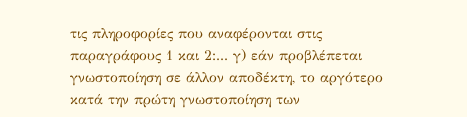τις πληροφορίες που αναφέρονται στις παραγράφους 1 και 2:... γ) εάν προβλέπεται γνωστοποίηση σε άλλον αποδέκτη, το αργότερο κατά την πρώτη γνωστοποίηση των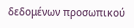δεδομένων προσωπικού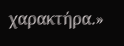χαρακτήρα.»